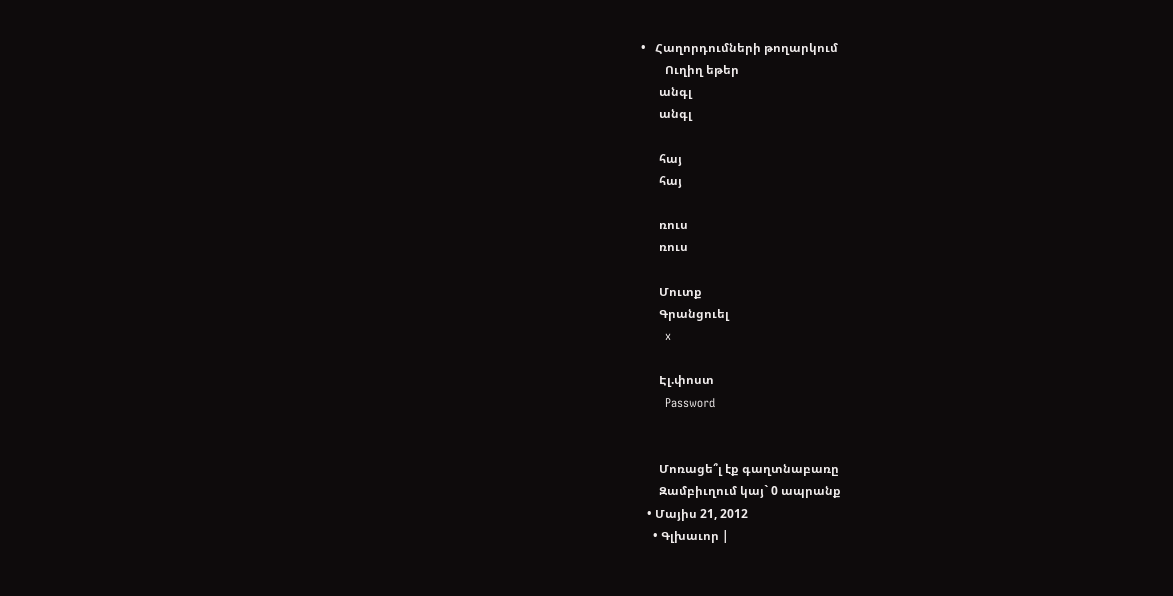•   Հաղորդումների թողարկում
        Ուղիղ եթեր
      անգլ
      անգլ

      հայ
      հայ

      ռուս
      ռուս

      Մուտք
      Գրանցուել
      x

      Էլ.փոստ
      Password


      Մոռացե՞լ էք գաղտնաբառը
      Զամբիւղում կայ` 0 ապրանք
  • Մայիս 21, 2012
    • Գլխաւոր |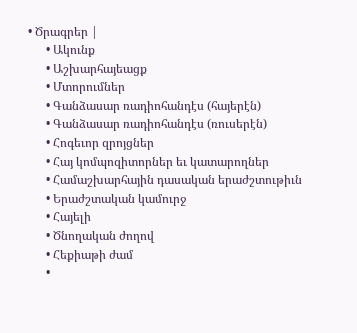• Ծրագրեր |
      • Ակունք
      • Աշխարհայեացք
      • Մտորումներ
      • Գանձասար ռադիոհանդէս (հայերէն)
      • Գանձասար ռադիոհանդէս (ռուսերէն)
      • Հոգեւոր զրոյցներ
      • Հայ կոմպոզիտորներ եւ կատարողներ
      • Համաշխարհային դասական երաժշտութիւն
      • Երաժշտական կամուրջ
      • Հայելի
      • Ծնողական ժողով
      • Հեքիաթի ժամ
      •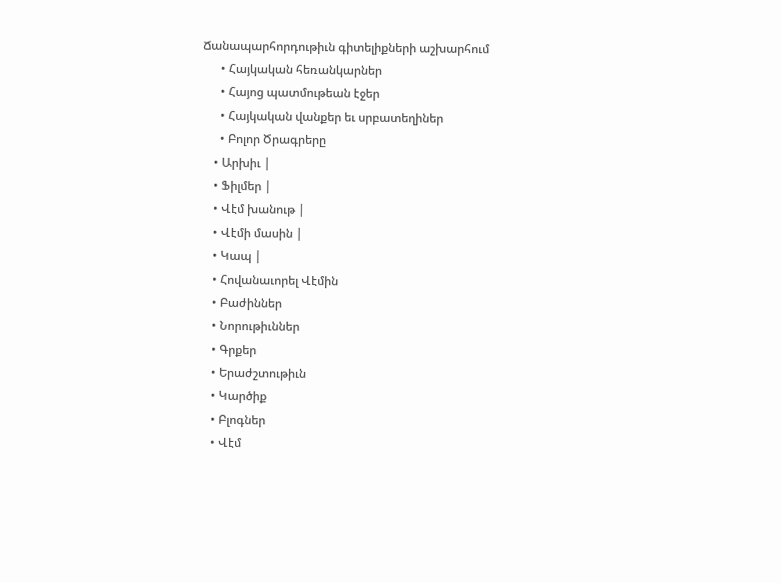Ճանապարհորդութիւն գիտելիքների աշխարհում
      • Հայկական հեռանկարներ
      • Հայոց պատմութեան էջեր
      • Հայկական վանքեր եւ սրբատեղիներ
      • Բոլոր Ծրագրերը
    • Արխիւ |
    • Ֆիլմեր |
    • Վէմ խանութ |
    • Վէմի մասին |
    • Կապ |
    • Հովանաւորել Վէմին
    • Բաժիններ
    • Նորութիւններ
    • Գրքեր
    • Երաժշտութիւն
    • Կարծիք
    • Բլոգներ
    • Վէմ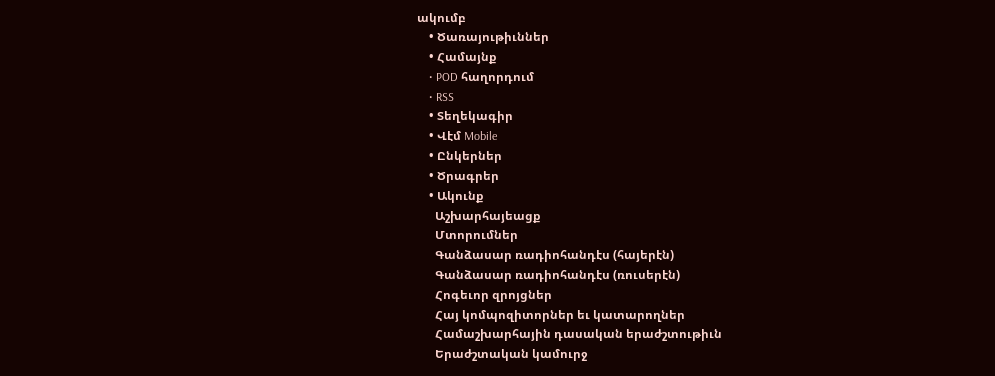ակումբ
    • Ծառայութիւններ
    • Համայնք
    • POD հաղորդում
    • RSS
    • Տեղեկագիր
    • Վէմ Mobile
    • Ընկերներ
    • Ծրագրեր
    • Ակունք
      Աշխարհայեացք
      Մտորումներ
      Գանձասար ռադիոհանդէս (հայերէն)
      Գանձասար ռադիոհանդէս (ռուսերէն)
      Հոգեւոր զրոյցներ
      Հայ կոմպոզիտորներ եւ կատարողներ
      Համաշխարհային դասական երաժշտութիւն
      Երաժշտական կամուրջ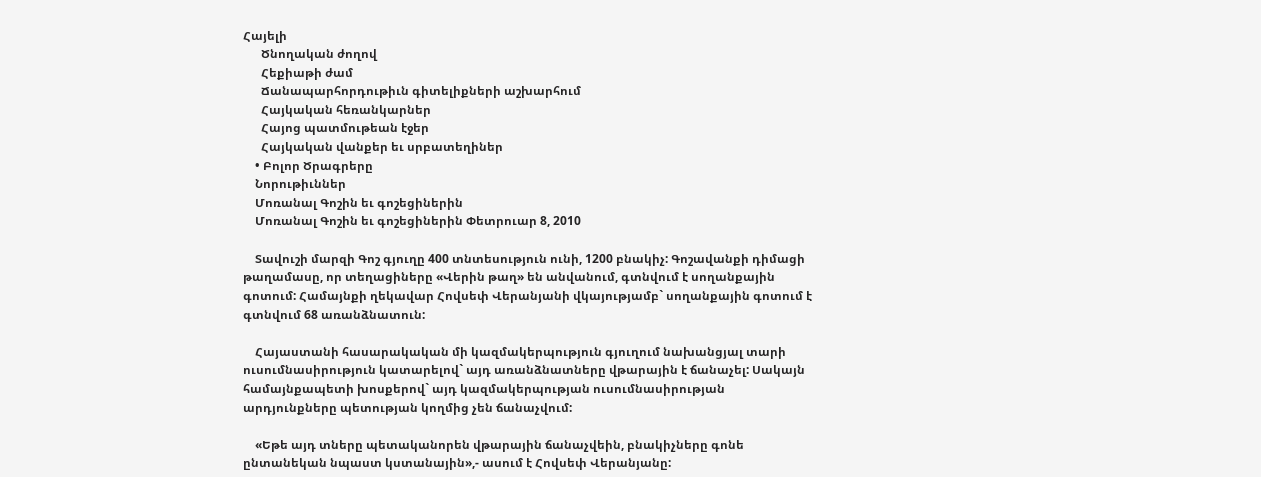Հայելի
      Ծնողական ժողով
      Հեքիաթի ժամ
      Ճանապարհորդութիւն գիտելիքների աշխարհում
      Հայկական հեռանկարներ
      Հայոց պատմութեան էջեր
      Հայկական վանքեր եւ սրբատեղիներ
    • Բոլոր Ծրագրերը
    Նորութիւններ
    Մոռանալ Գոշին եւ գոշեցիներին
    Մոռանալ Գոշին եւ գոշեցիներին Փետրուար 8, 2010

    Տավուշի մարզի Գոշ գյուղը 400 տնտեսություն ունի, 1200 բնակիչ: Գոշավանքի դիմացի թաղամասը, որ տեղացիները «Վերին թաղ» են անվանում, գտնվում է սողանքային գոտում: Համայնքի ղեկավար Հովսեփ Վերանյանի վկայությամբ` սողանքային գոտում է գտնվում 68 առանձնատուն:

    Հայաստանի հասարակական մի կազմակերպություն գյուղում նախանցյալ տարի ուսումնասիրություն կատարելով` այդ առանձնատները վթարային է ճանաչել: Սակայն համայնքապետի խոսքերով` այդ կազմակերպության ուսումնասիրության արդյունքները պետության կողմից չեն ճանաչվում:

    «Եթե այդ տները պետականորեն վթարային ճանաչվեին, բնակիչները գոնե ընտանեկան նպաստ կստանային»,- ասում է Հովսեփ Վերանյանը: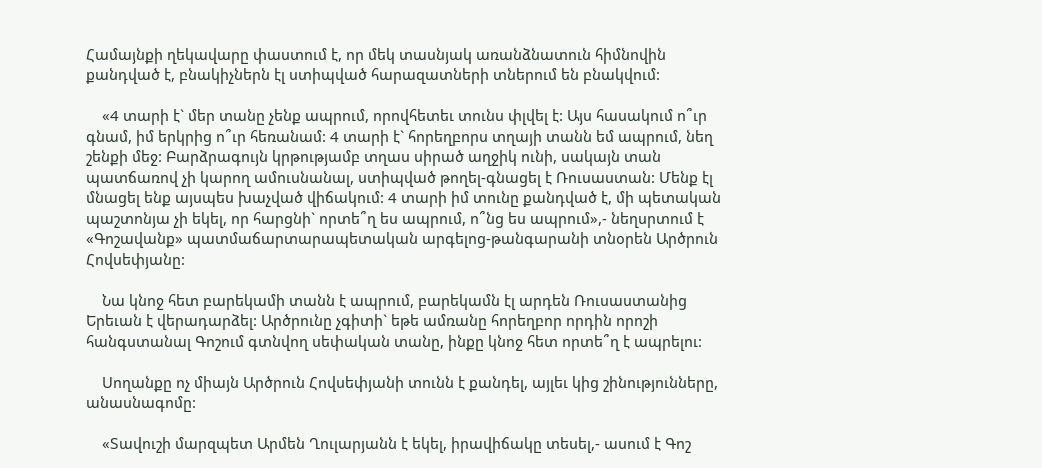Համայնքի ղեկավարը փաստում է, որ մեկ տասնյակ առանձնատուն հիմնովին քանդված է, բնակիչներն էլ ստիպված հարազատների տներում են բնակվում:

    «4 տարի է` մեր տանը չենք ապրում, որովհետեւ տունս փլվել է: Այս հասակում ո՞ւր գնամ, իմ երկրից ո՞ւր հեռանամ: 4 տարի է` հորեղբորս տղայի տանն եմ ապրում, նեղ շենքի մեջ: Բարձրագույն կրթությամբ տղաս սիրած աղջիկ ունի, սակայն տան պատճառով չի կարող ամուսնանալ, ստիպված թողել-գնացել է Ռուսաստան: Մենք էլ մնացել ենք այսպես խաչված վիճակում: 4 տարի իմ տունը քանդված է, մի պետական պաշտոնյա չի եկել, որ հարցնի` որտե՞ղ ես ապրում, ո՞նց ես ապրում»,- նեղսրտում է «Գոշավանք» պատմաճարտարապետական արգելոց-թանգարանի տնօրեն Արծրուն Հովսեփյանը:

    Նա կնոջ հետ բարեկամի տանն է ապրում, բարեկամն էլ արդեն Ռուսաստանից Երեւան է վերադարձել: Արծրունը չգիտի` եթե ամռանը հորեղբոր որդին որոշի հանգստանալ Գոշում գտնվող սեփական տանը, ինքը կնոջ հետ որտե՞ղ է ապրելու:

    Սողանքը ոչ միայն Արծրուն Հովսեփյանի տունն է քանդել, այլեւ կից շինությունները, անասնագոմը:

    «Տավուշի մարզպետ Արմեն Ղուլարյանն է եկել, իրավիճակը տեսել,- ասում է Գոշ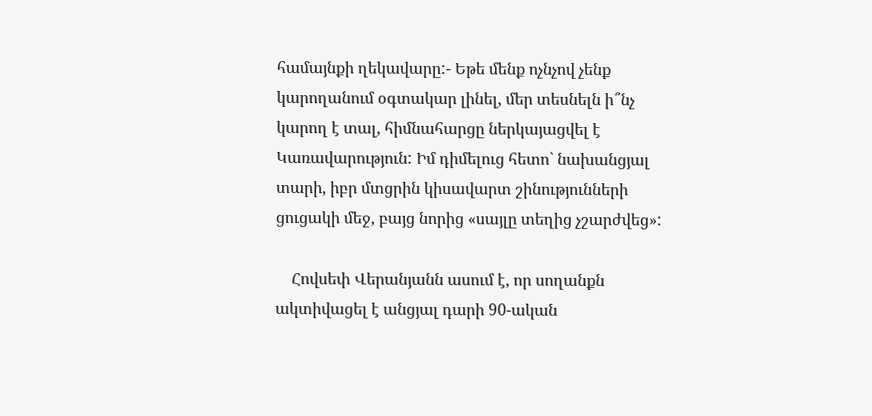համայնքի ղեկավարը:- Եթե մենք ոչնչով չենք կարողանում օգտակար լինել, մեր տեսնելն ի՞նչ կարող է տալ, հիմնահարցը ներկայացվել է Կառավարություն: Իմ դիմելուց հետո` նախանցյալ տարի, իբր մտցրին կիսավարտ շինությունների ցուցակի մեջ, բայց նորից «սայլը տեղից չշարժվեց»:

    Հովսեփ Վերանյանն ասում է, որ սողանքն ակտիվացել է անցյալ դարի 90-ական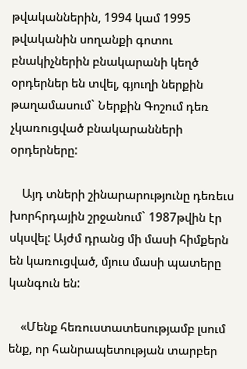թվականներին, 1994 կամ 1995 թվականին սողանքի գոտու բնակիչներին բնակարանի կեղծ օրդերներ են տվել, գյուղի ներքին թաղամասում` Ներքին Գոշում դեռ չկառուցված բնակարանների օրդերները:

    Այդ տների շինարարությունը դեռեւս խորհրդային շրջանում` 1987թվին էր սկսվել: Այժմ դրանց մի մասի հիմքերն են կառուցված, մյուս մասի պատերը կանգուն են:

    «Մենք հեռուստատեսությամբ լսում ենք, որ հանրապետության տարբեր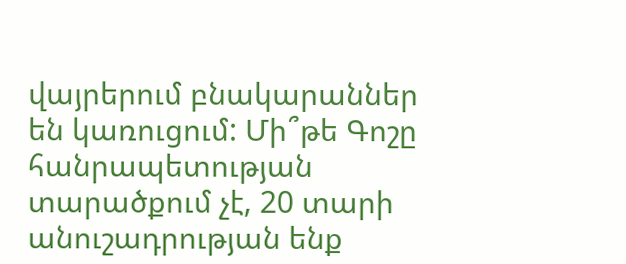վայրերում բնակարաններ են կառուցում: Մի՞թե Գոշը հանրապետության տարածքում չէ, 20 տարի անուշադրության ենք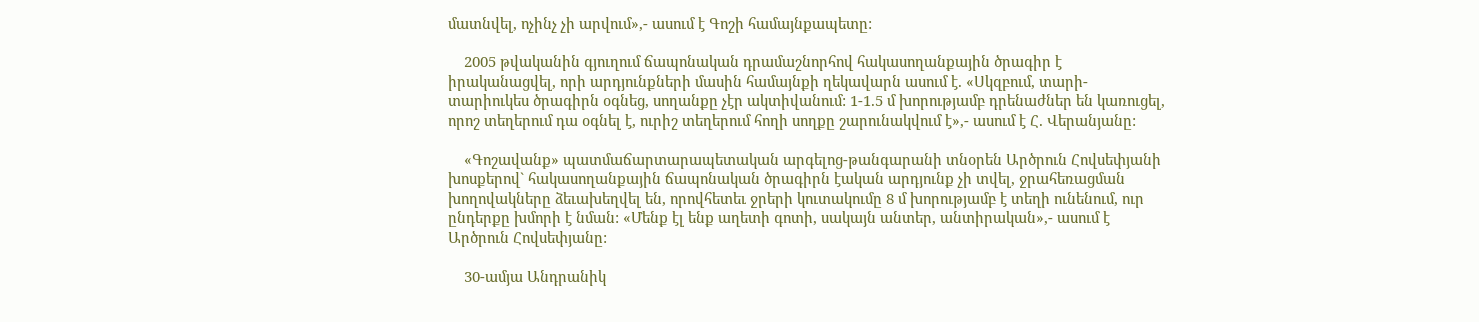մատնվել, ոչինչ չի արվում»,- ասում է Գոշի համայնքապետը:

    2005 թվականին գյուղում ճապոնական դրամաշնորհով հակասողանքային ծրագիր է իրականացվել, որի արդյունքների մասին համայնքի ղեկավարն ասում է. «Սկզբում, տարի-տարիուկես ծրագիրն օգնեց, սողանքը չէր ակտիվանում: 1-1.5 մ խորությամբ դրենաժներ են կառուցել, որոշ տեղերում դա օգնել է, ուրիշ տեղերում հողի սողքը շարունակվում է»,- ասում է Հ. Վերանյանը:

    «Գոշավանք» պատմաճարտարապետական արգելոց-թանգարանի տնօրեն Արծրուն Հովսեփյանի խոսքերով` հակասողանքային ճապոնական ծրագիրն էական արդյունք չի տվել, ջրահեռացման խողովակները ձեւախեղվել են, որովհետեւ ջրերի կուտակումը 8 մ խորությամբ է տեղի ունենում, ուր ընդերքը խմորի է նման: «Մենք էլ ենք աղետի գոտի, սակայն անտեր, անտիրական»,- ասում է Արծրուն Հովսեփյանը:

    30-ամյա Անդրանիկ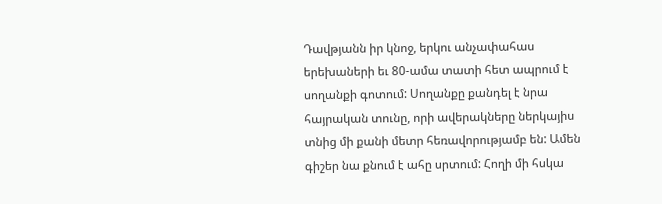Դավթյանն իր կնոջ, երկու անչափահաս երեխաների եւ 80-ամա տատի հետ ապրում է սողանքի գոտում: Սողանքը քանդել է նրա հայրական տունը, որի ավերակները ներկայիս տնից մի քանի մետր հեռավորությամբ են: Ամեն գիշեր նա քնում է ահը սրտում: Հողի մի հսկա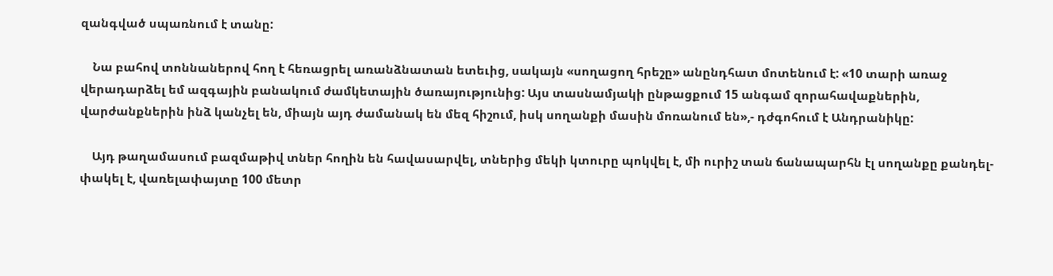զանգված սպառնում է տանը:

    Նա բահով տոննաներով հող է հեռացրել առանձնատան ետեւից, սակայն «սողացող հրեշը» անընդհատ մոտենում է: «10 տարի առաջ վերադարձել եմ ազգային բանակում ժամկետային ծառայությունից: Այս տասնամյակի ընթացքում 15 անգամ զորահավաքներին, վարժանքներին ինձ կանչել են, միայն այդ ժամանակ են մեզ հիշում, իսկ սողանքի մասին մոռանում են»,- դժգոհում է Անդրանիկը:

    Այդ թաղամասում բազմաթիվ տներ հողին են հավասարվել, տներից մեկի կտուրը պոկվել է, մի ուրիշ տան ճանապարհն էլ սողանքը քանդել-փակել է, վառելափայտը 100 մետր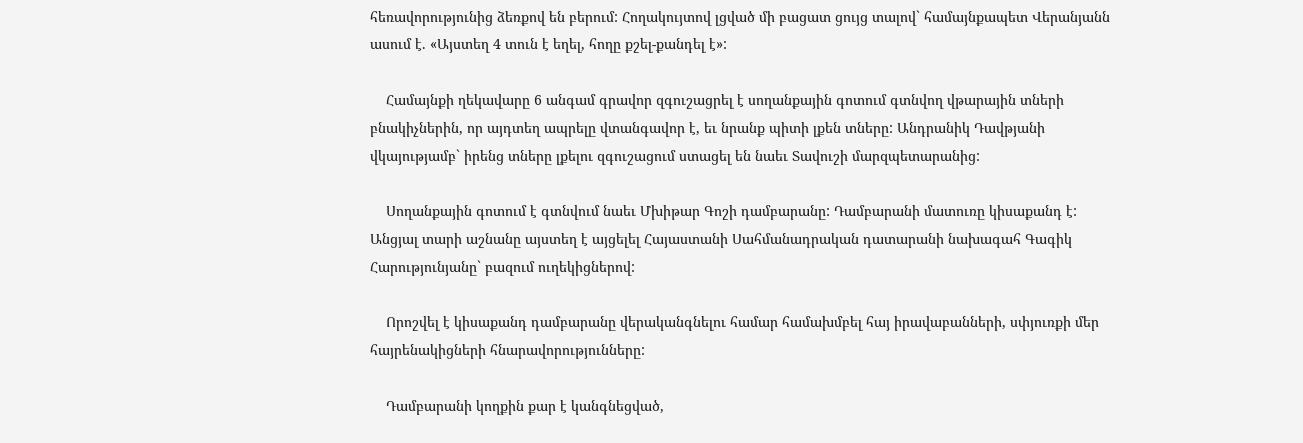հեռավորությունից ձեռքով են բերում: Հողակույտով լցված մի բացատ ցույց տալով` համայնքապետ Վերանյանն ասում է. «Այստեղ 4 տուն է եղել, հողը քշել-քանդել է»:

    Համայնքի ղեկավարը 6 անգամ գրավոր զգուշացրել է սողանքային գոտում գտնվող վթարային տների բնակիչներին, որ այդտեղ ապրելը վտանգավոր է, եւ նրանք պիտի լքեն տները: Անդրանիկ Դավթյանի վկայությամբ` իրենց տները լքելու զգուշացում ստացել են նաեւ Տավուշի մարզպետարանից:

    Սողանքային գոտում է գտնվում նաեւ Մխիթար Գոշի դամբարանը: Դամբարանի մատուռը կիսաքանդ է: Անցյալ տարի աշնանը այստեղ է այցելել Հայաստանի Սահմանադրական դատարանի նախագահ Գագիկ Հարությունյանը` բազում ուղեկիցներով:

    Որոշվել է կիսաքանդ դամբարանը վերականգնելու համար համախմբել հայ իրավաբանների, սփյուռքի մեր հայրենակիցների հնարավորությունները:

    Դամբարանի կողքին քար է կանգնեցված,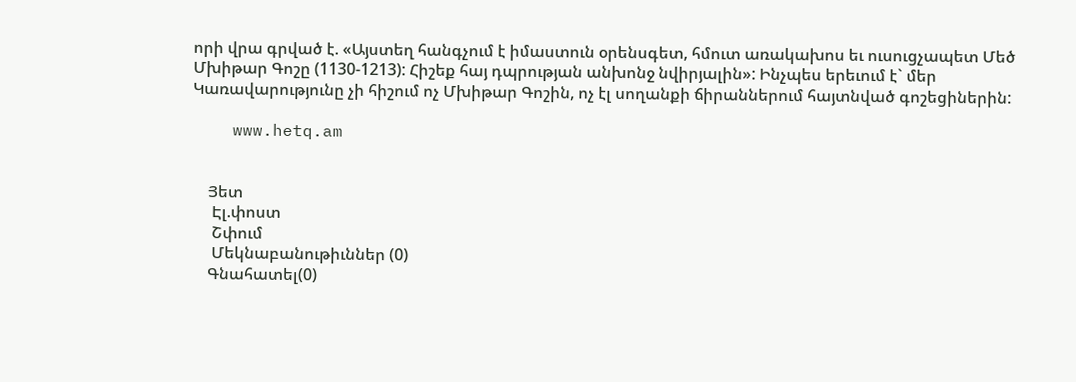որի վրա գրված է. «Այստեղ հանգչում է իմաստուն օրենսգետ, հմուտ առակախոս եւ ուսուցչապետ Մեծ Մխիթար Գոշը (1130-1213): Հիշեք հայ դպրության անխոնջ նվիրյալին»: Ինչպես երեւում է` մեր Կառավարությունը չի հիշում ոչ Մխիթար Գոշին, ոչ էլ սողանքի ճիրաններում հայտնված գոշեցիներին:

    www.hetq.am


    Յետ
     Էլ.փոստ
     Շփում
     Մեկնաբանութիւններ (0)
    Գնահատել(0)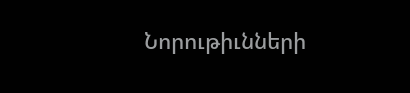Նորութիւնների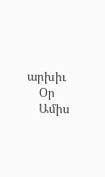արխիւ
    Օր
    Ամիս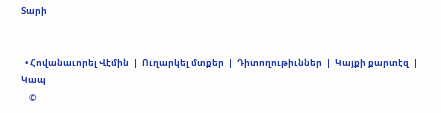Տարի


  • Հովանաւորել Վէմին  |  Ուղարկել մտքեր  |  Դիտողութիւններ  |  Կայքի քարտէզ  |  Կապ
    ©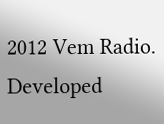2012 Vem Radio. Developed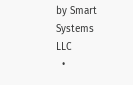by Smart Systems LLC
  •